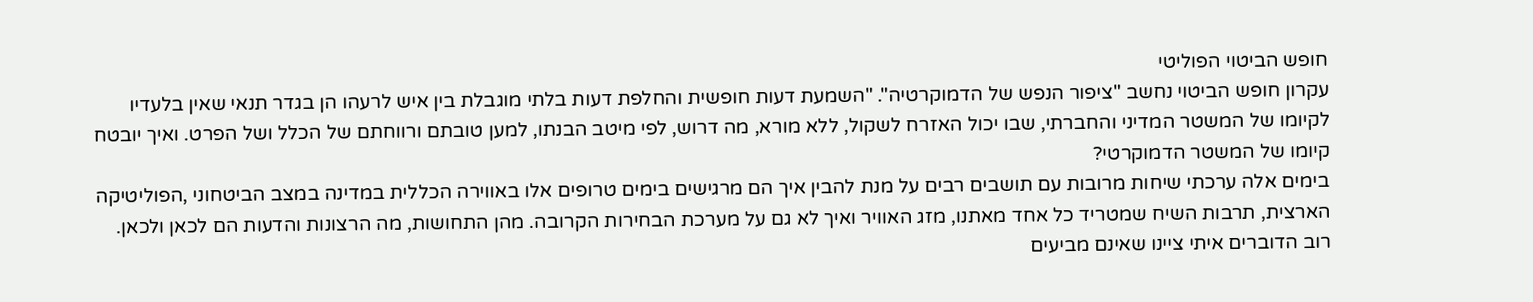חופש הביטוי הפוליטי
עקרון חופש הביטוי נחשב "ציפור הנפש של הדמוקרטיה". "השמעת דעות חופשית והחלפת דעות בלתי מוגבלת בין איש לרעהו הן בגדר תנאי שאין בלעדיו לקיומו של המשטר המדיני והחברתי, שבו יכול האזרח לשקול, ללא מורא, מה דרוש, לפי מיטב הבנתו, למען טובתם ורווחתם של הכלל ושל הפרט. ואיך יובטח קיומו של המשטר הדמוקרטי?
בימים אלה ערכתי שיחות מרובות עם תושבים רבים על מנת להבין איך הם מרגישים בימים טרופים אלו באווירה הכללית במדינה במצב הביטחוני ,הפוליטיקה הארצית, תרבות השיח שמטריד כל אחד מאתנו, מזג האוויר ואיך לא גם על מערכת הבחירות הקרובה. מהן התחושות, מה הרצונות והדעות הם לכאן ולכאן. רוב הדוברים איתי ציינו שאינם מביעים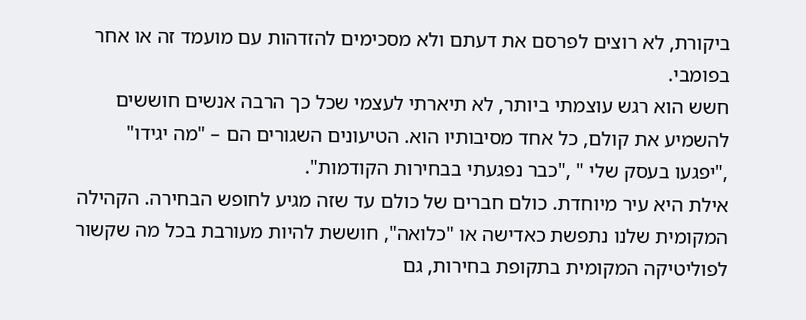ביקורת, לא רוצים לפרסם את דעתם ולא מסכימים להזדהות עם מועמד זה או אחר בפומבי.
חשש הוא רגש עוצמתי ביותר, לא תיארתי לעצמי שכל כך הרבה אנשים חוששים להשמיע את קולם, כל אחד מסיבותיו הוא. הטיעונים השגורים הם – "מה יגידו" ,"יפגעו בעסק שלי " ,"כבר נפגעתי בבחירות הקודמות".
אילת היא עיר מיוחדת. כולם חברים של כולם עד שזה מגיע לחופש הבחירה. הקהילה המקומית שלנו נתפשת כאדישה או "כלואה", חוששת להיות מעורבת בכל מה שקשור לפוליטיקה המקומית בתקופת בחירות, גם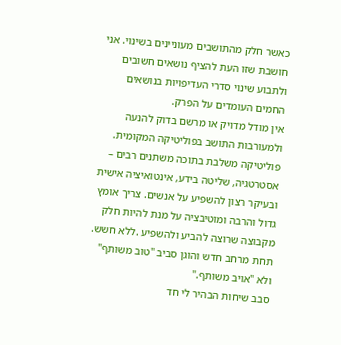כאשר חלק מהתושבים מעוניינים בשינוי. אני חושבת שזו העת להציף נושאים חשובים ולתבוע שינוי סדרי העדיפויות בנושאים החמים העומדים על הפרק.
אין מודל מדויק או מרשם בדוק להנעה ולמעורבות התושב בפוליטיקה המקומית. פוליטיקה משלבת בתוכה משתנים רבים – אסטרטגיה, שליטה בידע, אינטואיציה אישית ובעיקר רצון להשפיע על אנשים. צריך אומץ גדול והרבה ומוטיבציה על מנת להיות חלק מקבוצה שרוצה להביע ולהשפיע .ללא חשש. תחת מרחב חדש והוגן סביב "טוב משותף" ולא "אויב משותף."
סבב שיחות הבהיר לי חד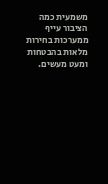משמעית כמה הציבור עייף ממערכות בחירות מלאות בהבטחות ומעט מעשים.